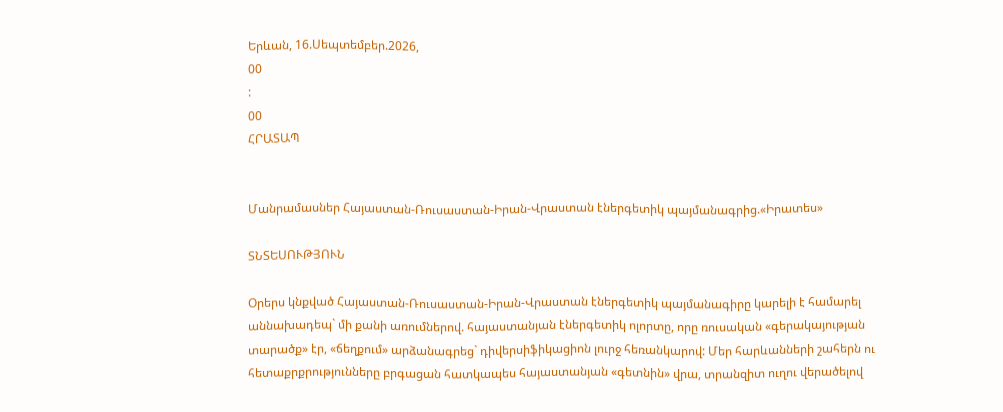Երևան, 16.Սեպտեմբեր.2026,
00
:
00
ՀՐԱՏԱՊ


Մանրամասներ Հայաստան-Ռուսաստան-Իրան-Վրաստան էներգետիկ պայմանագրից.«Իրատես»

ՏՆՏԵՍՈՒԹՅՈՒՆ

Օրերս կնքված Հայաստան-Ռուսաստան-Իրան-Վրաստան էներգետիկ պայմանագիրը կարելի է համարել աննախադեպ` մի քանի առումներով. հայաստանյան էներգետիկ ոլորտը, որը ռուսական «գերակայության տարածք» էր, «ճեղքում» արձանագրեց` դիվերսիֆիկացիոն լուրջ հեռանկարով: Մեր հարևանների շահերն ու հետաքրքրությունները բրգացան հատկապես հայաստանյան «գետնին» վրա, տրանզիտ ուղու վերածելով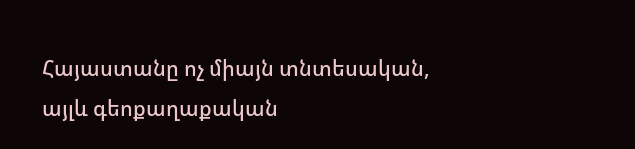Հայաստանը ոչ միայն տնտեսական, այլև գեոքաղաքական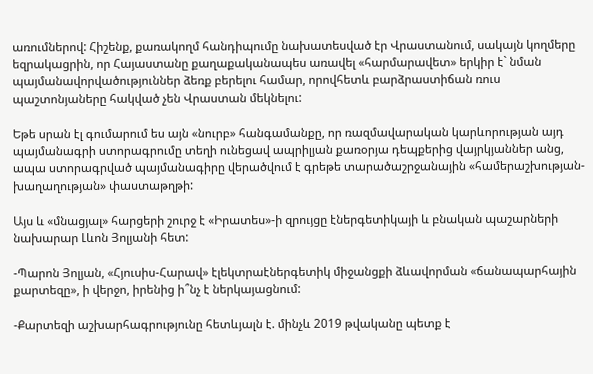առումներով: Հիշենք, քառակողմ հանդիպումը նախատեսված էր Վրաստանում, սակայն կողմերը եզրակացրին, որ Հայաստանը քաղաքականապես առավել «հարմարավետ» երկիր է` նման պայմանավորվածություններ ձեռք բերելու համար, որովհետև բարձրաստիճան ռուս պաշտոնյաները հակված չեն Վրաստան մեկնելու:

Եթե սրան էլ գումարում ես այն «նուրբ» հանգամանքը, որ ռազմավարական կարևորության այդ պայմանագրի ստորագրումը տեղի ունեցավ ապրիլյան քառօրյա դեպքերից վայրկյաններ անց, ապա ստորագրված պայմանագիրը վերածվում է գրեթե տարածաշրջանային «համերաշխության-խաղաղության» փաստաթղթի:

Այս և «մնացյալ» հարցերի շուրջ է «Իրատես»-ի զրույցը էներգետիկայի և բնական պաշարների նախարար Լևոն Յոլյանի հետ:

-Պարոն Յոլյան, «Հյուսիս-Հարավ» էլեկտրաէներգետիկ միջանցքի ձևավորման «ճանապարհային քարտեզը», ի վերջո, իրենից ի՞նչ է ներկայացնում:

-Քարտեզի աշխարհագրությունը հետևյալն է. մինչև 2019 թվականը պետք է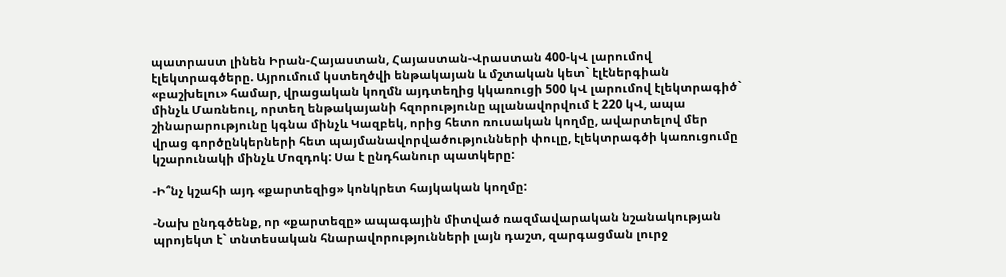պատրաստ լինեն Իրան-Հայաստան, Հայաստան-Վրաստան 400-կՎ լարումով էլեկտրագծերը. Այրումում կստեղծվի ենթակայան և մշտական կետ` էլէներգիան «բաշխելու» համար, վրացական կողմն այդտեղից կկառուցի 500 կՎ լարումով էլեկտրագիծ` մինչև Մառնեուլ, որտեղ ենթակայանի հզորությունը պլանավորվում է 220 կՎ, ապա շինարարությունը կգնա մինչև Կազբեկ, որից հետո ռուսական կողմը, ավարտելով մեր վրաց գործընկերների հետ պայմանավորվածությունների փուլը, էլեկտրագծի կառուցումը կշարունակի մինչև Մոզդոկ: Սա է ընդհանուր պատկերը:

-Ի՞նչ կշահի այդ «քարտեզից» կոնկրետ հայկական կողմը:

-Նախ ընդգծենք, որ «քարտեզը» ապագային միտված ռազմավարական նշանակության պրոյեկտ է` տնտեսական հնարավորությունների լայն դաշտ, զարգացման լուրջ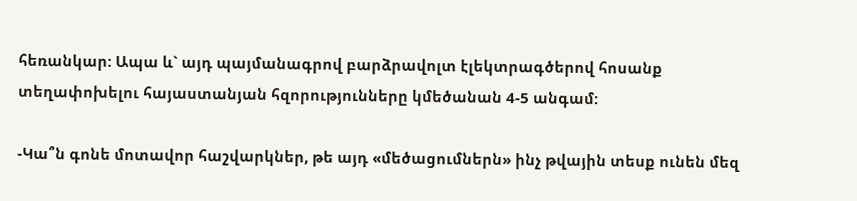հեռանկար: Ապա և` այդ պայմանագրով բարձրավոլտ էլեկտրագծերով հոսանք տեղափոխելու հայաստանյան հզորությունները կմեծանան 4-5 անգամ:

-Կա՞ն գոնե մոտավոր հաշվարկներ, թե այդ «մեծացումներն» ինչ թվային տեսք ունեն մեզ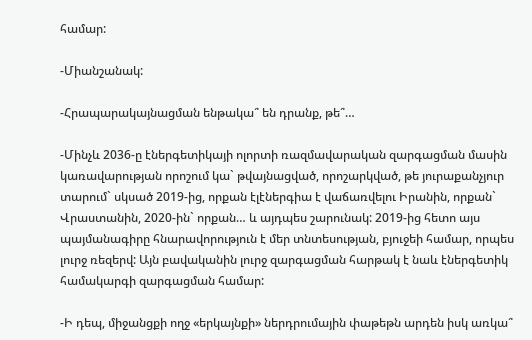համար:

-Միանշանակ:

-Հրապարակայնացման ենթակա՞ են դրանք, թե՞…

-Մինչև 2036-ը էներգետիկայի ոլորտի ռազմավարական զարգացման մասին կառավարության որոշում կա` թվայնացված, որոշարկված, թե յուրաքանչյուր տարում` սկսած 2019-ից, որքան էլէներգիա է վաճառվելու Իրանին, որքան` Վրաստանին, 2020-ին` որքան… և այդպես շարունակ: 2019-ից հետո այս պայմանագիրը հնարավորություն է մեր տնտեսության, բյուջեի համար, որպես լուրջ ռեզերվ: Այն բավականին լուրջ զարգացման հարթակ է նաև էներգետիկ համակարգի զարգացման համար:

-Ի դեպ, միջանցքի ողջ «երկայնքի» ներդրումային փաթեթն արդեն իսկ առկա՞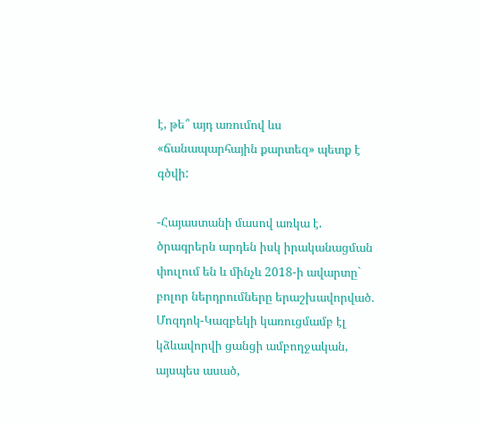է, թե՞ այդ առումով ևս «ճանապարհային քարտեզ» պետք է գծվի:

-Հայաստանի մասով առկա է. ծրագրերն արդեն իսկ իրականացման փուլում են և մինչև 2018-ի ավարտը` բոլոր ներդրումները երաշխավորված. Մոզդոկ-Կազբեկի կառուցմամբ էլ կձևավորվի ցանցի ամբողջական, այսպես ասած,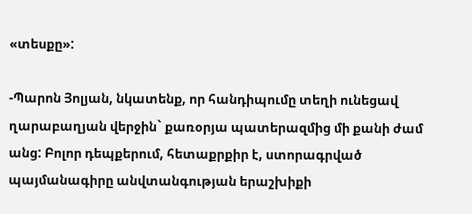«տեսքը»:

-Պարոն Յոլյան, նկատենք, որ հանդիպումը տեղի ունեցավ ղարաբաղյան վերջին` քառօրյա պատերազմից մի քանի ժամ անց: Բոլոր դեպքերում, հետաքրքիր է, ստորագրված պայմանագիրը անվտանգության երաշխիքի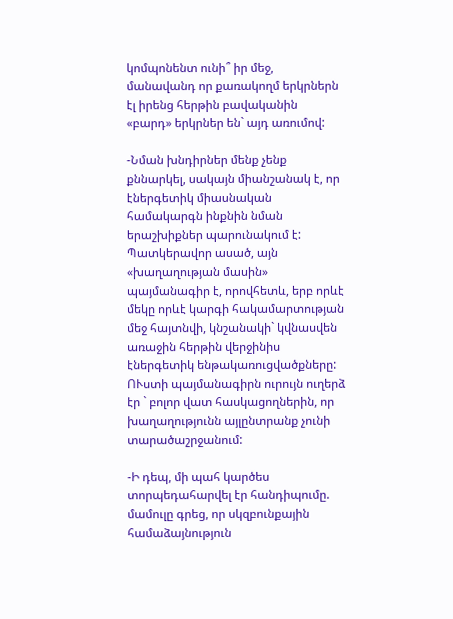կոմպոնենտ ունի՞ իր մեջ, մանավանդ որ քառակողմ երկրներն էլ իրենց հերթին բավականին «բարդ» երկրներ են` այդ առումով:

-Նման խնդիրներ մենք չենք քննարկել, սակայն միանշանակ է, որ էներգետիկ միասնական համակարգն ինքնին նման երաշխիքներ պարունակում է: Պատկերավոր ասած, այն «խաղաղության մասին» պայմանագիր է, որովհետև, երբ որևէ մեկը որևէ կարգի հակամարտության մեջ հայտնվի, կնշանակի` կվնասվեն առաջին հերթին վերջինիս էներգետիկ ենթակառուցվածքները: ՈՒստի պայմանագիրն ուրույն ուղերձ էր ` բոլոր վատ հասկացողներին, որ խաղաղությունն այլընտրանք չունի տարածաշրջանում:

-Ի դեպ, մի պահ կարծես տորպեդահարվել էր հանդիպումը. մամուլը գրեց, որ սկզբունքային համաձայնություն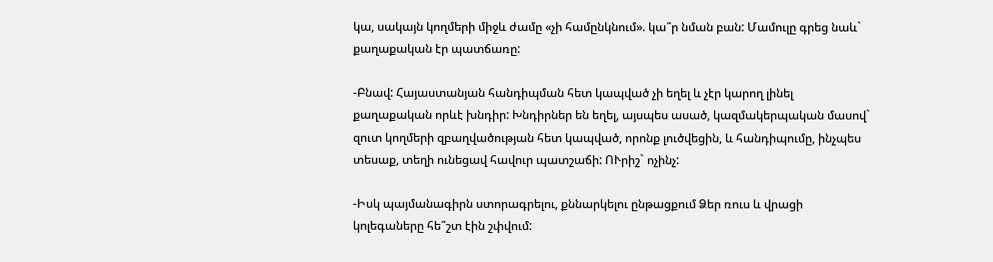կա, սակայն կողմերի միջև ժամը «չի համընկնում». կա՞ր նման բան: Մամուլը գրեց նաև` քաղաքական էր պատճառը:

-Բնավ: Հայաստանյան հանդիպման հետ կապված չի եղել և չէր կարող լինել քաղաքական որևէ խնդիր: Խնդիրներ են եղել, այսպես ասած, կազմակերպական մասով` զուտ կողմերի զբաղվածության հետ կապված, որոնք լուծվեցին, և հանդիպումը, ինչպես տեսաք, տեղի ունեցավ հավուր պատշաճի: ՈՒրիշ` ոչինչ:

-Իսկ պայմանագիրն ստորագրելու, քննարկելու ընթացքում Ձեր ռուս և վրացի կոլեգաները հե՞շտ էին շփվում: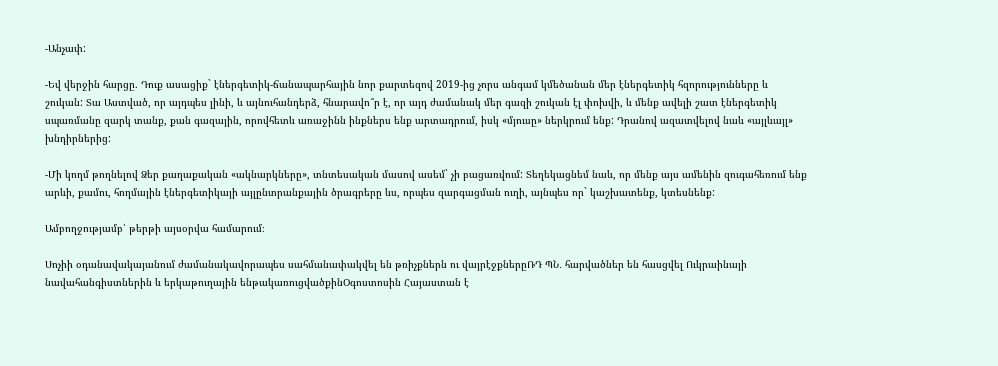-Անչափ:

-Եվ վերջին հարցը. Դուք ասացիք` էներգետիկ-ճանապարհային նոր քարտեզով 2019-ից չորս անգամ կմեծանան մեր էներգետիկ հզորությունները և շուկան: Տա Աստված, որ այդպես լինի, և այնուհանդերձ, հնարավո՞ր է, որ այդ ժամանակ մեր գազի շուկան էլ փոխվի, և մենք ավելի շատ էներգետիկ սպառմանը զարկ տանք, քան գազային, որովհետև առաջինն ինքներս ենք արտադրում, իսկ «մյուսը» ներկրում ենք: Դրանով ազատվելով նաև «այլևայլ» խնդիրներից:

-Մի կողմ թողնելով Ձեր քաղաքական «ակնարկները», տնտեսական մասով ասեմ` չի բացառվում: Տեղեկացնեմ նաև, որ մենք այս ամենին զուգահեռում ենք արևի, քամու, հողմային էներգետիկայի այլընտրանքային ծրագրերը ևս, որպես զարգացման ուղի, այնպես որ` կաշխատենք, կտեսնենք:

Ամբողջությամբ՝ թերթի այսօրվա համարում։

Սոչիի օդանավակայանում ժամանակավորապես սահմանափակվել են թռիչքներն ու վայրէջքներըՌԴ ՊՆ․ հարվածներ են հասցվել Ուկրաինայի նավահանգիստներին և երկաթուղային ենթակառուցվածքինՕգոստոսին Հայաստան է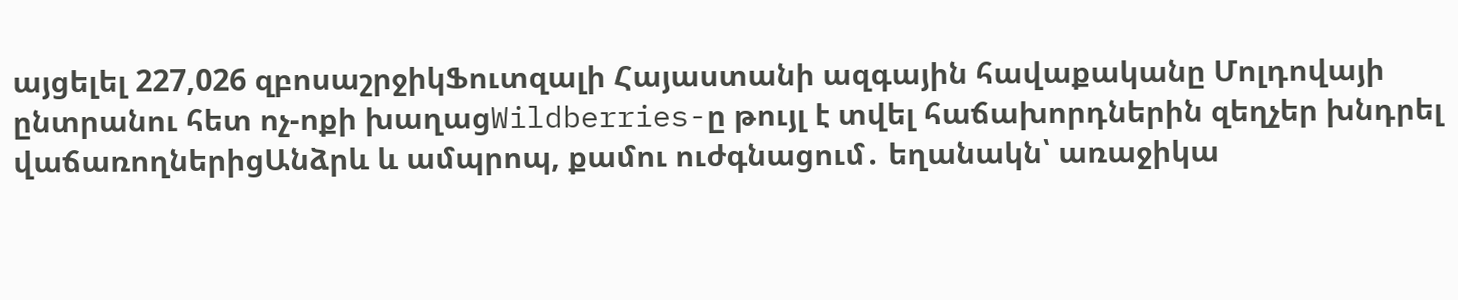այցելել 227,026 զբոսաշրջիկՖուտզալի Հայաստանի ազգային հավաքականը Մոլդովայի ընտրանու հետ ոչ-ոքի խաղացWildberries-ը թույլ է տվել հաճախորդներին զեղչեր խնդրել վաճառողներիցԱնձրև և ամպրոպ, քամու ուժգնացում․ եղանակն՝ առաջիկա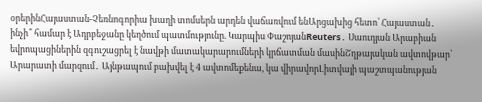օրերինՀայաստան-Չեռնոգորիա խաղի տոմսերն արդեն վաճառվում ենԱրցախից հետո՝ Հայաստան․ ինչի՞ համար է Ադրբեջանը կեղծում պատմությունը. Կարպիս ՓաշոյանReuters․ Սաուդյան Արաբիան եվրոպացիներին զգուշացրել է նավթի մատակարարումների կրճատման մասինՇղթայական ավտովթար՝ Արարատի մարզում․ Այնթապում բախվել է 4 ավտոմեքենա, կա վիրավորԼիտվայի պաշտպանության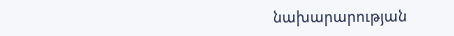նախարարության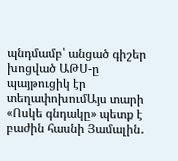պնդմամբ՝ անցած գիշեր խոցված ԱԹՍ-ը պայթուցիկ էր տեղափոխումԱյս տարի «Ոսկե գնդակը» պետք է բաժին հասնի Յամալին․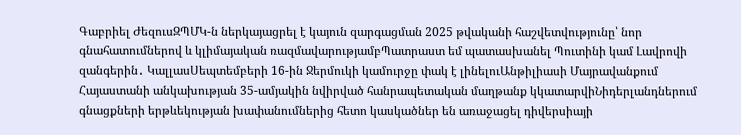Գաբրիել ԺեզուսԶՊՄԿ-ն ներկայացրել է կայուն զարգացման 2025 թվականի հաշվետվությունը՝ նոր գնահատումներով և կլիմայական ռազմավարությամբՊատրաստ եմ պատասխանել Պուտինի կամ Լավրովի զանգերին․ ԿալլասՍեպտեմբերի 16-ին Ջերմուկի կամուրջը փակ է լինելուԱնթիլիասի Մայրավանքում Հայաստանի անկախության 35-ամյակին նվիրված հանրապետական մաղթանք կկատարվիՆիդերլանդներում գնացքների երթևեկության խափանումներից հետո կասկածներ են առաջացել դիվերսիայի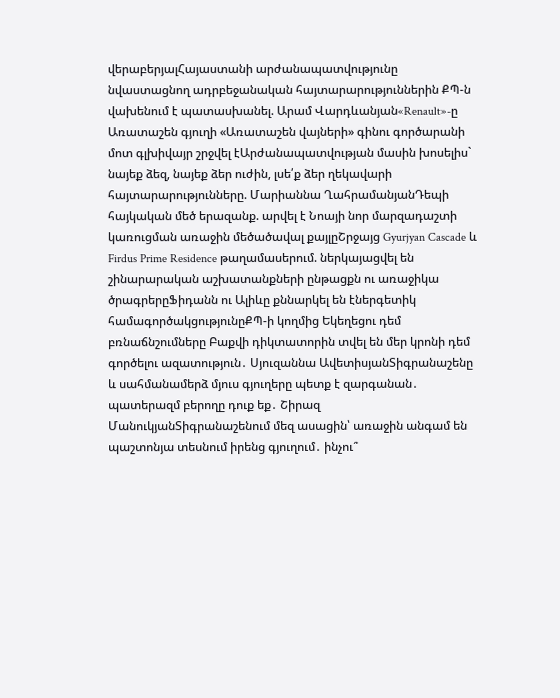վերաբերյալՀայաստանի արժանապատվությունը նվաստացնող ադրբեջանական հայտարարություններին ՔՊ-ն վախենում է պատասխանել. Արամ Վարդևանյան«Renault»-ը Առատաշեն գյուղի «Առատաշեն վայների» գինու գործարանի մոտ գլխիվայր շրջվել էԱրժանապատվության մասին խոսելիս` նայեք ձեզ, նայեք ձեր ուժին, լսե՛ք ձեր ղեկավարի հայտարարությունները. Մարիաննա ՂահրամանյանԴեպի հայկական մեծ երազանք. արվել է Նոայի նոր մարզադաշտի կառուցման առաջին մեծածավալ քայլըՇրջայց Gyurjyan Cascade և Firdus Prime Residence թաղամասերում. ներկայացվել են շինարարական աշխատանքների ընթացքն ու առաջիկա ծրագրերըՖիդանն ու Ալիևը քննարկել են էներգետիկ համագործակցությունըՔՊ-ի կողմից Եկեղեցու դեմ բռնաճնշումները Բաքվի դիկտատորին տվել են մեր կրոնի դեմ գործելու ազատություն․ Սյուզաննա ԱվետիսյանՏիգրանաշենը և սահմանամերձ մյուս գյուղերը պետք է զարգանան․ պատերազմ բերողը դուք եք․ Շիրազ ՄանուկյանՏիգրանաշենում մեզ ասացին՝ առաջին անգամ են պաշտոնյա տեսնում իրենց գյուղում․ ինչու՞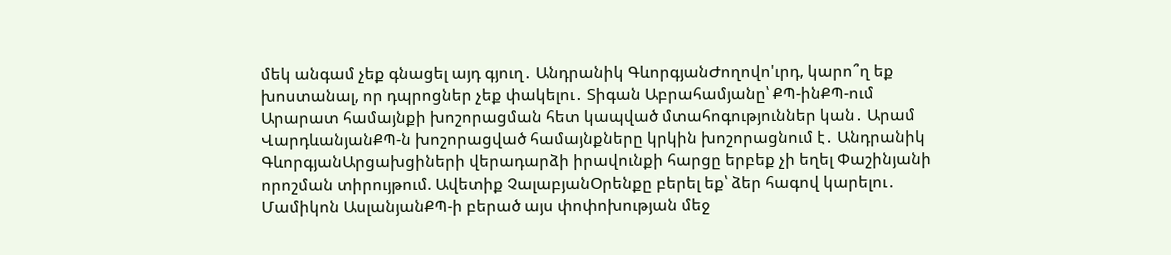մեկ անգամ չեք գնացել այդ գյուղ․ Անդրանիկ ԳևորգյանԺողովո'ւրդ, կարո՞ղ եք խոստանալ, որ դպրոցներ չեք փակելու․ Տիգան Աբրահամյանը՝ ՔՊ-ինՔՊ-ում Արարատ համայնքի խոշորացման հետ կապված մտահոգություններ կան․ Արամ ՎարդևանյանՔՊ-ն խոշորացված համայնքները կրկին խոշորացնում է․ Անդրանիկ ԳևորգյանԱրցախցիների վերադարձի իրավունքի հարցը երբեք չի եղել Փաշինյանի որոշման տիրույթում. Ավետիք ՉալաբյանՕրենքը բերել եք՝ ձեր հագով կարելու․ Մամիկոն ԱսլանյանՔՊ-ի բերած այս փոփոխության մեջ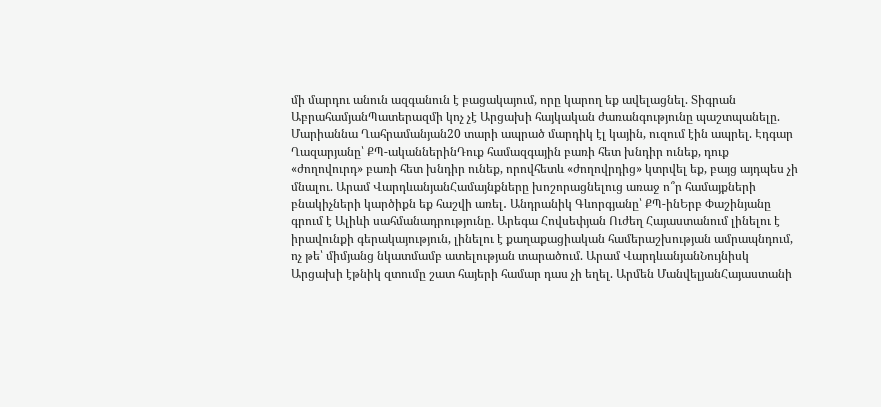մի մարդու անուն ազգանուն է բացակայում, որը կարող եք ավելացնել. Տիգրան ԱբրահամյանՊատերազմի կոչ չէ Արցախի հայկական ժառանգությունը պաշտպանելը. Մարիաննա Ղահրամանյան20 տարի ապրած մարդիկ էլ կային, ուզում էին ապրել. Էդգար Ղազարյանը՝ ՔՊ-ականներինԴուք համազգային բառի հետ խնդիր ունեք, դուք «ժողովուրդ» բառի հետ խնդիր ունեք, որովհետև «ժողովրդից» կտրվել եք, բայց այդպես չի մնալու. Արամ ՎարդևանյանՀամայնքները խոշորացնելուց առաջ ո՞ր համայքների բնակիչների կարծիքն եք հաշվի առել․ Անդրանիկ Գևորգյանը՝ ՔՊ-ինԵրբ Փաշինյանը գրում է Ալիևի սահմանադրությունը. Արեգա Հովսեփյան Ուժեղ Հայաստանում լինելու է իրավունքի գերակայություն, լինելու է քաղաքացիական համերաշխության ամրապնդում, ոչ թե՝ միմյանց նկատմամբ ատելության տարածում. Արամ ՎարդևանյանՆույնիսկ Արցախի էթնիկ զտումը շատ հայերի համար դաս չի եղել. Արմեն ՄանվելյանՀայաստանի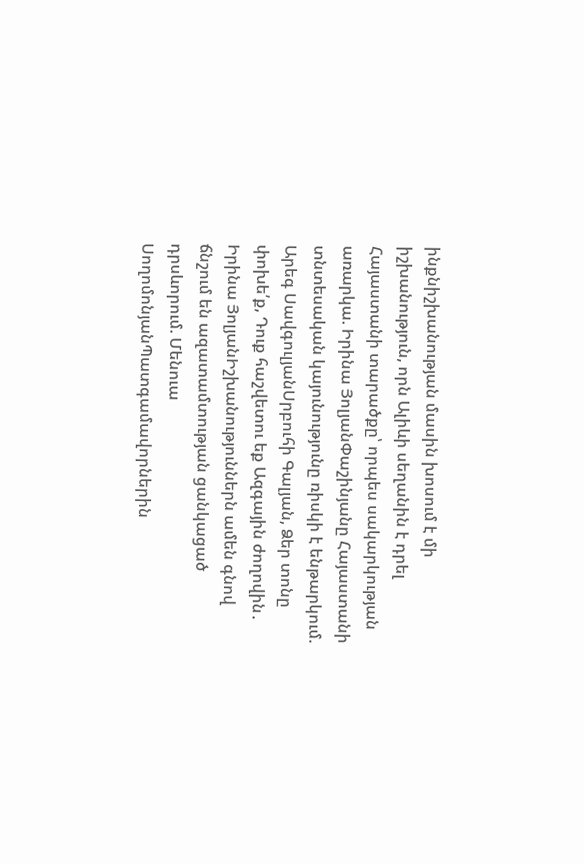ինքնիշխանության մասին խոսում է մի իշխանություն, որն Ալիևի սեղանին է դրել Հայաստանի տարածքը՝ որպես սակարկության առարկա. Իրինա ՅոլյանՓաշինյանը Հայաստանի տնտեսական կայունությունը ռիսկի է ենթարկում. Արեգ ՍավգուլյանՍրբուհի Գալյան, Ձեր տոնը փոխե՛ք, Դուք հաշվետու եք Ազգային ժողովին․ Իրինա ՅոլյանԻշխանություններն ամեն գնով ճնշում են ազատամտության ցանկացած դրսևորում. Մենուա ՍողոմոնյանՊատգամավորներին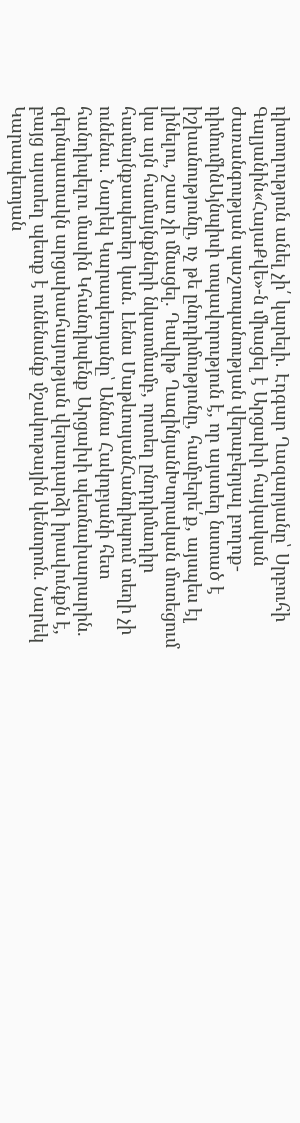դիտողություն անել չի՛ կարելի․ Էդգար Ղազարյանը՝ Սրբուհի Գալյանին«ՀայաՔվե»-ն միացել է Արցախի հայկական ժառանգության պաշտպանության վերաբերյալ բողոք-դիմումինԱյնպիսի տպավորություն է, որ այստեղ նստած է իշխանությունը, ոչ թե ընդդիմությունը, համբերե՛ք, այսպես էլ լինելու, շատ չի մնացել. Դավիթ ՂազինյանԽտրական մոտեցում կա այն համայնքների նկատմամբ, որտեղ ընդդիմադիր համայնքապետեր կան. Լենա ՄաթևոսյանՀանդիպում տեղի չի ունենա․ Նարեկ Կարապետյանը՝ Աննա Հակոբյանի հետ հանդիպելու մասին Կհանդիպենք Արցախի պետնախարարին. գերնպատակն արցախահայության վերադարձի իրավունքն է, բայց այստեղ պետք է ունենանք մշակութային կենտրոն. Նարեկ Կարապետյան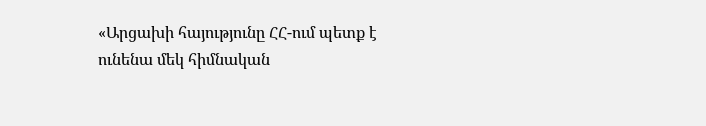«Արցախի հայությունը ՀՀ-ում պետք է ունենա մեկ հիմնական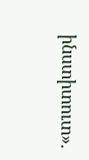ինստիտուտ».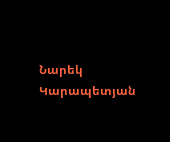Նարեկ Կարապետյան